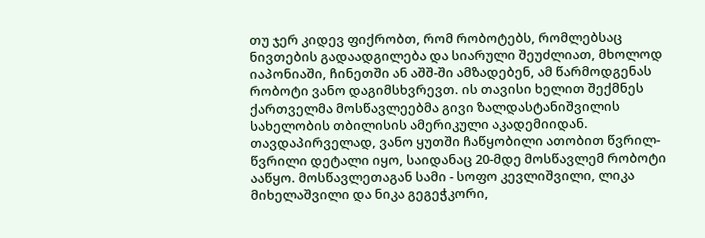თუ ჯერ კიდევ ფიქრობთ, რომ რობოტებს, რომლებსაც ნივთების გადაადგილება და სიარული შეუძლიათ, მხოლოდ იაპონიაში, ჩინეთში ან აშშ-ში ამზადებენ, ამ წარმოდგენას რობოტი ვანო დაგიმსხვრევთ. ის თავისი ხელით შექმნეს ქართველმა მოსწავლეებმა გივი ზალდასტანიშვილის სახელობის თბილისის ამერიკული აკადემიიდან.
თავდაპირველად, ვანო ყუთში ჩაწყობილი ათობით წვრილ-წვრილი დეტალი იყო, საიდანაც 20-მდე მოსწავლემ რობოტი ააწყო. მოსწავლეთაგან სამი - სოფო კევლიშვილი, ლიკა მიხელაშვილი და ნიკა გეგეჭკორი,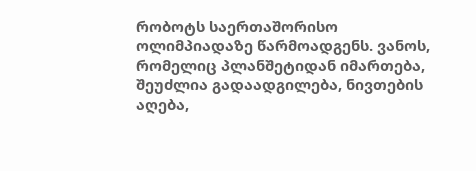რობოტს საერთაშორისო ოლიმპიადაზე წარმოადგენს. ვანოს, რომელიც პლანშეტიდან იმართება, შეუძლია გადაადგილება, ნივთების აღება,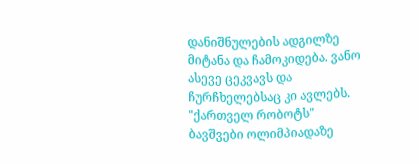დანიშნულების ადგილზე მიტანა და ჩამოკიდება. ვანო ასევე ცეკვავს და ჩურჩხელებსაც კი ავლებს.
"ქართველ რობოტს" ბავშვები ოლიმპიადაზე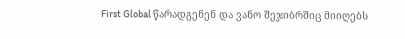First Global წარადგენენ და ვანო შეჯიბრშიც მიიღებს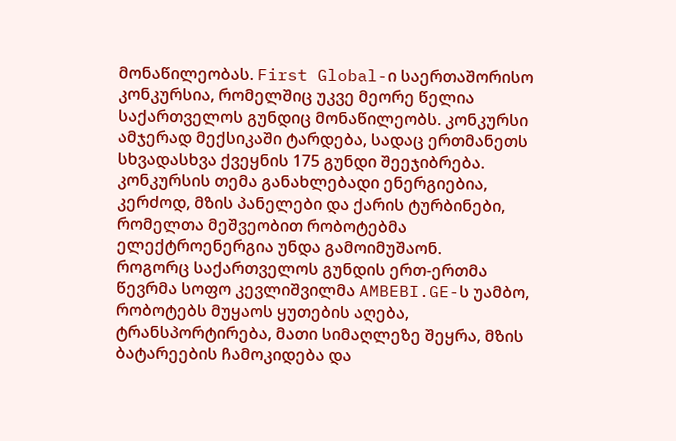მონაწილეობას. First Global-ი საერთაშორისო კონკურსია, რომელშიც უკვე მეორე წელია საქართველოს გუნდიც მონაწილეობს. კონკურსი ამჯერად მექსიკაში ტარდება, სადაც ერთმანეთს სხვადასხვა ქვეყნის 175 გუნდი შეეჯიბრება. კონკურსის თემა განახლებადი ენერგიებია, კერძოდ, მზის პანელები და ქარის ტურბინები, რომელთა მეშვეობით რობოტებმა ელექტროენერგია უნდა გამოიმუშაონ.
როგორც საქართველოს გუნდის ერთ-ერთმა წევრმა სოფო კევლიშვილმა AMBEBI.GE-ს უამბო, რობოტებს მუყაოს ყუთების აღება, ტრანსპორტირება, მათი სიმაღლეზე შეყრა, მზის ბატარეების ჩამოკიდება და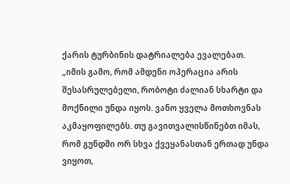ქარის ტურბინის დატრიალება ევალებათ.
„იმის გამო, რომ ამდენი ოპერაცია არის შესასრულებელი, რობოტი ძალიან სხარტი და მოქნილი უნდა იყოს. ვანო ყველა მოთხოვნას აკმაყოფილებს. თუ გავითვალისწინებთ იმას, რომ გუნდში ორ სხვა ქვეყანასთან ერთად უნდა ვიყოთ,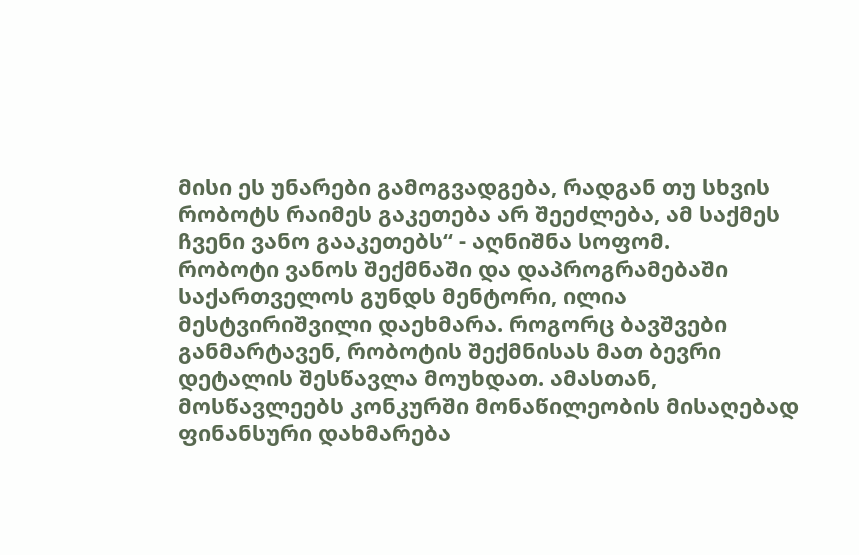მისი ეს უნარები გამოგვადგება, რადგან თუ სხვის რობოტს რაიმეს გაკეთება არ შეეძლება, ამ საქმეს ჩვენი ვანო გააკეთებს“ - აღნიშნა სოფომ.
რობოტი ვანოს შექმნაში და დაპროგრამებაში საქართველოს გუნდს მენტორი, ილია მესტვირიშვილი დაეხმარა. როგორც ბავშვები განმარტავენ, რობოტის შექმნისას მათ ბევრი დეტალის შესწავლა მოუხდათ. ამასთან, მოსწავლეებს კონკურში მონაწილეობის მისაღებად ფინანსური დახმარება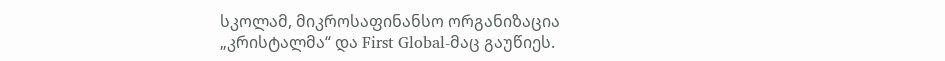სკოლამ, მიკროსაფინანსო ორგანიზაცია „კრისტალმა“ და First Global-მაც გაუწიეს.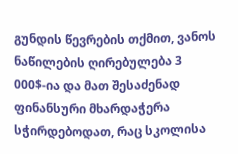გუნდის წევრების თქმით, ვანოს ნაწილების ღირებულება 3 000$-ია და მათ შესაძენად ფინანსური მხარდაჭერა სჭირდებოდათ, რაც სკოლისა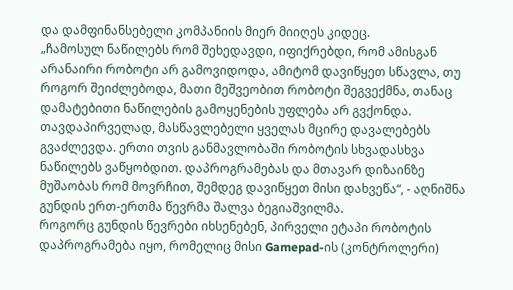და დამფინანსებელი კომპანიის მიერ მიიღეს კიდეც.
„ჩამოსულ ნაწილებს რომ შეხედავდი, იფიქრებდი, რომ ამისგან არანაირი რობოტი არ გამოვიდოდა, ამიტომ დავიწყეთ სწავლა, თუ როგორ შეიძლებოდა, მათი მეშვეობით რობოტი შეგვექმნა, თანაც დამატებითი ნაწილების გამოყენების უფლება არ გვქონდა. თავდაპირველად, მასწავლებელი ყველას მცირე დავალებებს გვაძლევდა. ერთი თვის განმავლობაში რობოტის სხვადასხვა ნაწილებს ვაწყობდით. დაპროგრამებას და მთავარ დიზაინზე მუშაობას რომ მოვრჩით, შემდეგ დავიწყეთ მისი დახვეწა“, - აღნიშნა გუნდის ერთ-ერთმა წევრმა შალვა ბეგიაშვილმა.
როგორც გუნდის წევრები იხსენებენ, პირველი ეტაპი რობოტის დაპროგრამება იყო, რომელიც მისი Gamepad-ის (კონტროლერი)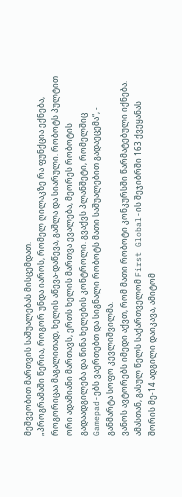მეშვეობით მართვის საშუალებას მისცემდათ.
„პროგრამაში წერია, როგორ უნდა იაროს, რომელ ღილაკზე რა ფუნქცია ექნება, როგორიცაა მაგალითად, ხელის აწევა-დაწევა, გაშლა და სიარული. რობოტს პულტით ორი ადამიანი მართავს, ერთს ხელის მართვა ევალება, მეორეს რობოტის გადაადგილება და წინა ხელების კონტროლი. გვაქვს პლანშეტი, რომელშიც Gamepad-ებს ვაერთებთ და სიგნალი რობოტს მათი საშუალებით გადაეცემა“, - განმარტა სოფო კევლიშვილმა.
ვანოს ავტორებს იმედი აქვთ, რომ მათი რობოტი კონკურსში წარმატებული იქნება. ამასთან, გასულ წელს საქართველომ First Global-ის შეჯიბრში 163 ქვეყანას შორის მე-14 ადგილი დაიკავა, ამიტომ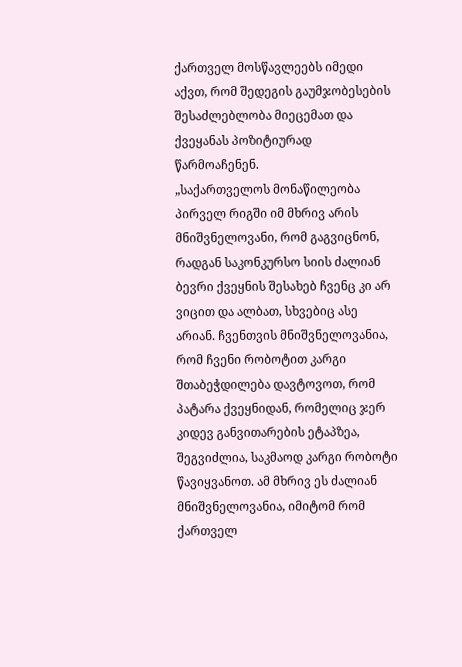ქართველ მოსწავლეებს იმედი აქვთ, რომ შედეგის გაუმჯობესების შესაძლებლობა მიეცემათ და ქვეყანას პოზიტიურად წარმოაჩენენ.
„საქართველოს მონაწილეობა პირველ რიგში იმ მხრივ არის მნიშვნელოვანი, რომ გაგვიცნონ, რადგან საკონკურსო სიის ძალიან ბევრი ქვეყნის შესახებ ჩვენც კი არ ვიცით და ალბათ, სხვებიც ასე არიან. ჩვენთვის მნიშვნელოვანია, რომ ჩვენი რობოტით კარგი შთაბეჭდილება დავტოვოთ, რომ პატარა ქვეყნიდან, რომელიც ჯერ კიდევ განვითარების ეტაპზეა, შეგვიძლია, საკმაოდ კარგი რობოტი წავიყვანოთ. ამ მხრივ ეს ძალიან მნიშვნელოვანია, იმიტომ რომ ქართველ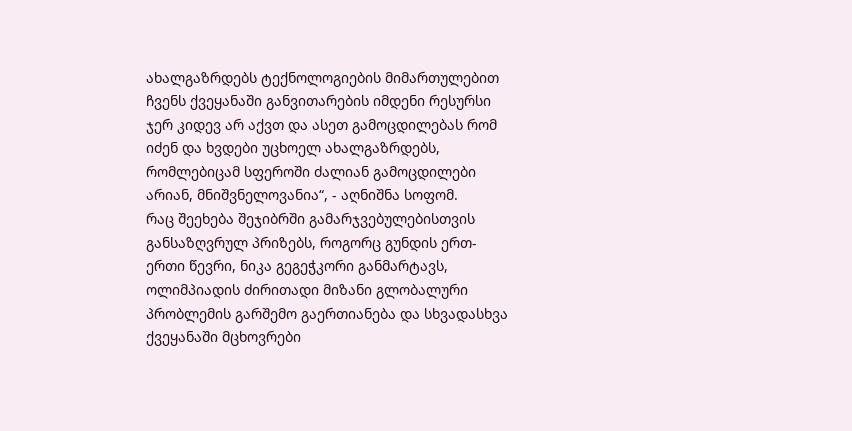ახალგაზრდებს ტექნოლოგიების მიმართულებით ჩვენს ქვეყანაში განვითარების იმდენი რესურსი ჯერ კიდევ არ აქვთ და ასეთ გამოცდილებას რომ იძენ და ხვდები უცხოელ ახალგაზრდებს, რომლებიცამ სფეროში ძალიან გამოცდილები არიან, მნიშვნელოვანია“, - აღნიშნა სოფომ.
რაც შეეხება შეჯიბრში გამარჯვებულებისთვის განსაზღვრულ პრიზებს, როგორც გუნდის ერთ-ერთი წევრი, ნიკა გეგეჭკორი განმარტავს, ოლიმპიადის ძირითადი მიზანი გლობალური პრობლემის გარშემო გაერთიანება და სხვადასხვა ქვეყანაში მცხოვრები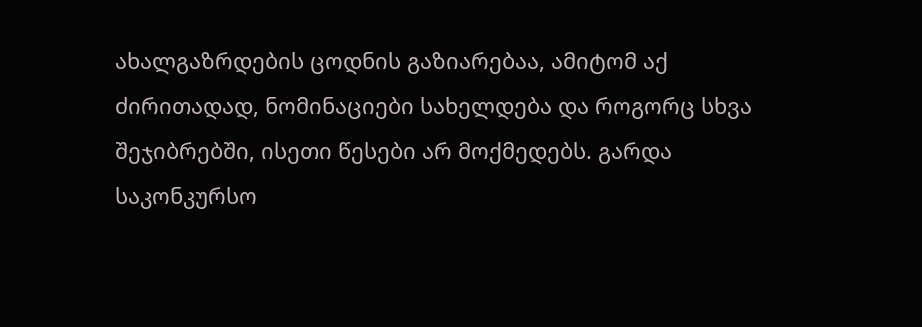ახალგაზრდების ცოდნის გაზიარებაა, ამიტომ აქ ძირითადად, ნომინაციები სახელდება და როგორც სხვა შეჯიბრებში, ისეთი წესები არ მოქმედებს. გარდა საკონკურსო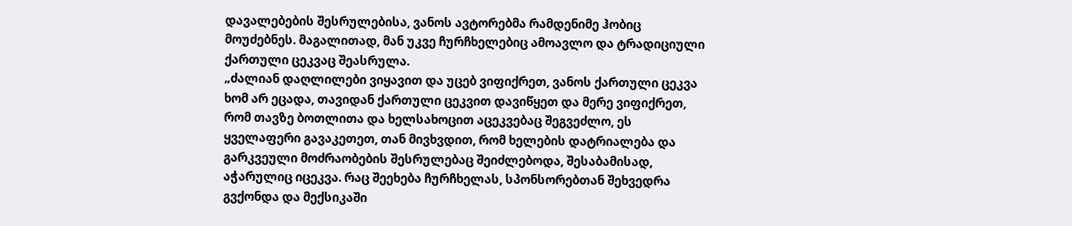დავალებების შესრულებისა, ვანოს ავტორებმა რამდენიმე ჰობიც მოუძებნეს. მაგალითად, მან უკვე ჩურჩხელებიც ამოავლო და ტრადიციული ქართული ცეკვაც შეასრულა.
„ძალიან დაღლილები ვიყავით და უცებ ვიფიქრეთ, ვანოს ქართული ცეკვა ხომ არ ეცადა, თავიდან ქართული ცეკვით დავიწყეთ და მერე ვიფიქრეთ, რომ თავზე ბოთლითა და ხელსახოცით აცეკვებაც შეგვეძლო, ეს ყველაფერი გავაკეთეთ, თან მივხვდით, რომ ხელების დატრიალება და გარკვეული მოძრაობების შესრულებაც შეიძლებოდა, შესაბამისად, აჭარულიც იცეკვა. რაც შეეხება ჩურჩხელას, სპონსორებთან შეხვედრა გვქონდა და მექსიკაში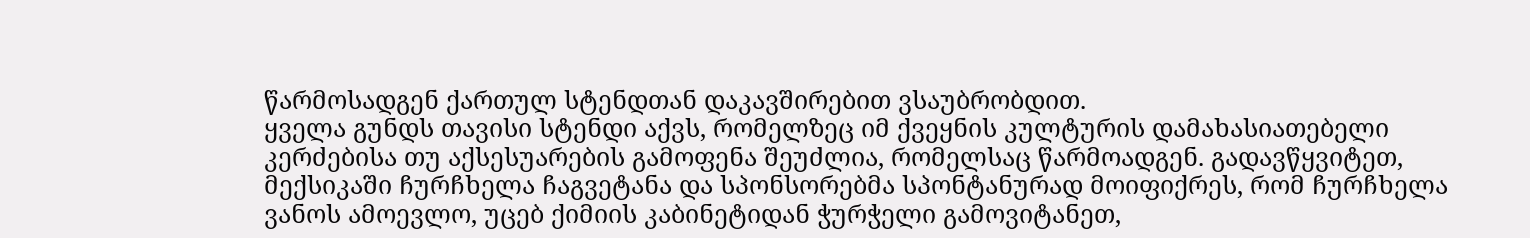წარმოსადგენ ქართულ სტენდთან დაკავშირებით ვსაუბრობდით.
ყველა გუნდს თავისი სტენდი აქვს, რომელზეც იმ ქვეყნის კულტურის დამახასიათებელი კერძებისა თუ აქსესუარების გამოფენა შეუძლია, რომელსაც წარმოადგენ. გადავწყვიტეთ, მექსიკაში ჩურჩხელა ჩაგვეტანა და სპონსორებმა სპონტანურად მოიფიქრეს, რომ ჩურჩხელა ვანოს ამოევლო, უცებ ქიმიის კაბინეტიდან ჭურჭელი გამოვიტანეთ,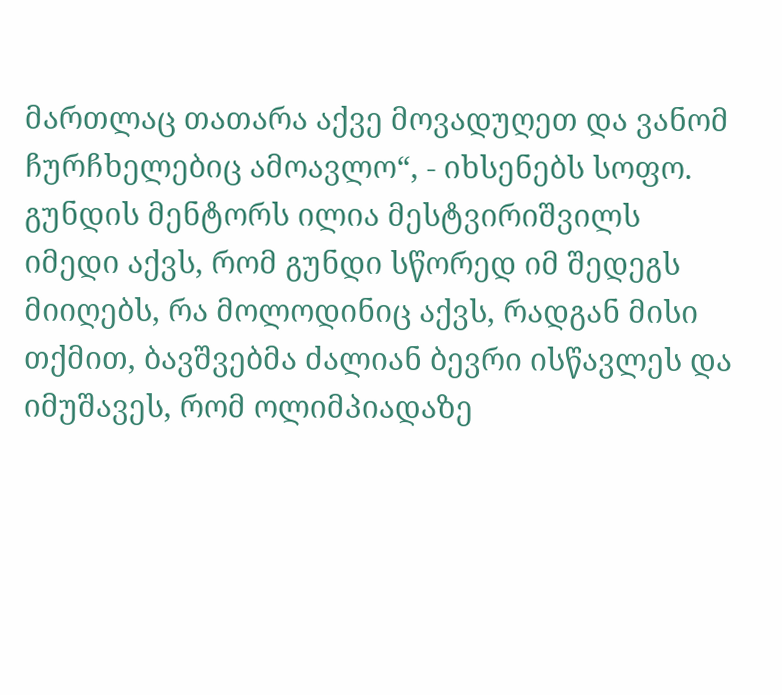მართლაც თათარა აქვე მოვადუღეთ და ვანომ ჩურჩხელებიც ამოავლო“, - იხსენებს სოფო.
გუნდის მენტორს ილია მესტვირიშვილს იმედი აქვს, რომ გუნდი სწორედ იმ შედეგს მიიღებს, რა მოლოდინიც აქვს, რადგან მისი თქმით, ბავშვებმა ძალიან ბევრი ისწავლეს და იმუშავეს, რომ ოლიმპიადაზე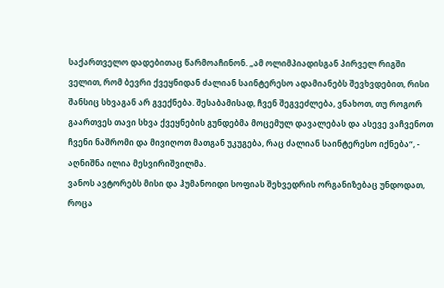საქართველო დადებითაც წარმოაჩინონ. „ამ ოლიმპიადისგან პირველ რიგში ველით, რომ ბევრი ქვეყნიდან ძალიან საინტერესო ადამიანებს შევხვდებით, რისი შანსიც სხვაგან არ გვექნება. შესაბამისად, ჩვენ შეგვეძლება, ვნახოთ, თუ როგორ გაართვეს თავი სხვა ქვეყნების გუნდებმა მოცემულ დავალებას და ასევე ვაჩვენოთ ჩვენი ნაშრომი და მივიღოთ მათგან უკუგება, რაც ძალიან საინტერესო იქნება“, - აღნიშნა ილია მესვირიშვილმა.
ვანოს ავტორებს მისი და ჰუმანოიდი სოფიას შეხვედრის ორგანიზებაც უნდოდათ, როცა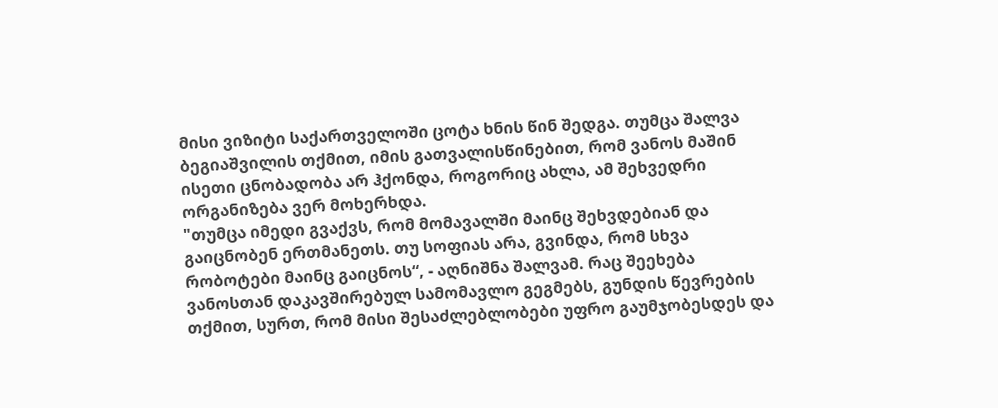მისი ვიზიტი საქართველოში ცოტა ხნის წინ შედგა. თუმცა შალვა ბეგიაშვილის თქმით, იმის გათვალისწინებით, რომ ვანოს მაშინ ისეთი ცნობადობა არ ჰქონდა, როგორიც ახლა, ამ შეხვედრი ორგანიზება ვერ მოხერხდა.
"თუმცა იმედი გვაქვს, რომ მომავალში მაინც შეხვდებიან და გაიცნობენ ერთმანეთს. თუ სოფიას არა, გვინდა, რომ სხვა რობოტები მაინც გაიცნოს“, - აღნიშნა შალვამ. რაც შეეხება ვანოსთან დაკავშირებულ სამომავლო გეგმებს, გუნდის წევრების თქმით, სურთ, რომ მისი შესაძლებლობები უფრო გაუმჯობესდეს და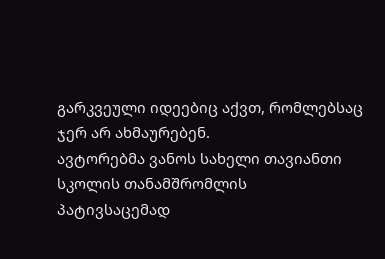გარკვეული იდეებიც აქვთ, რომლებსაც ჯერ არ ახმაურებენ.
ავტორებმა ვანოს სახელი თავიანთი სკოლის თანამშრომლის პატივსაცემად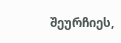შეურჩიეს,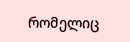რომელიც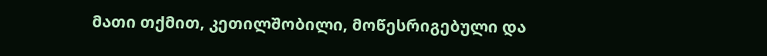მათი თქმით, კეთილშობილი, მოწესრიგებული და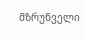მზრუნველი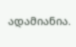ადამიანია.